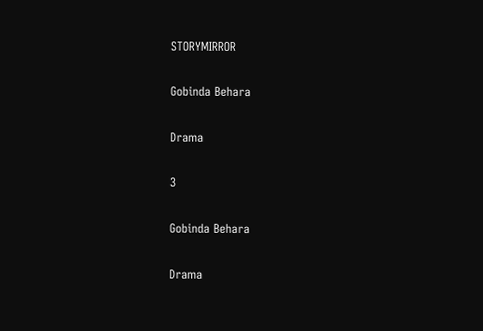STORYMIRROR

Gobinda Behara

Drama

3

Gobinda Behara

Drama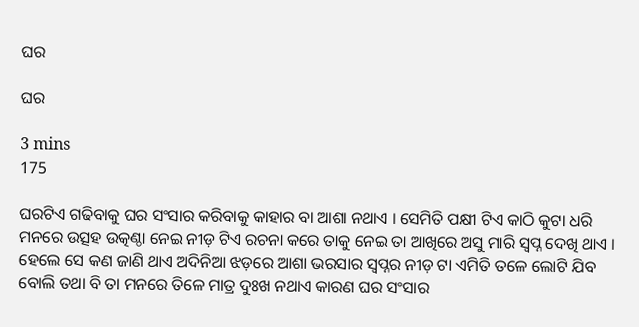ଘର

ଘର

3 mins
175

ଘରଟିଏ ଗଢିବାକୁ ଘର ସଂସାର କରିବାକୁ କାହାର ବା ଆଶା ନଥାଏ । ସେମିତି ପକ୍ଷୀ ଟିଏ କାଠି କୁଟା ଧରି ମନରେ ଉତ୍ସହ ଉତ୍କଣ୍ଠା ନେଇ ନୀଡ଼ ଟିଏ ରଚନା କରେ ତାକୁ ନେଇ ତା ଆଖିରେ ଅସୁ ମାରି ସ୍ଵପ୍ନ ଦେଖି ଥାଏ । ହେଲେ ସେ କଣ ଜାଣି ଥାଏ ଅଦିନିଆ ଝଡ଼ରେ ଆଶା ଭରସାର ସ୍ୱପ୍ନର ନୀଡ଼ ଟା ଏମିତି ତଳେ ଲୋଟି ଯିବ ବୋଲି ତଥା ବି ତା ମନରେ ତିଳେ ମାତ୍ର ଦୁଃଖ ନଥାଏ କାରଣ ଘର ସଂସାର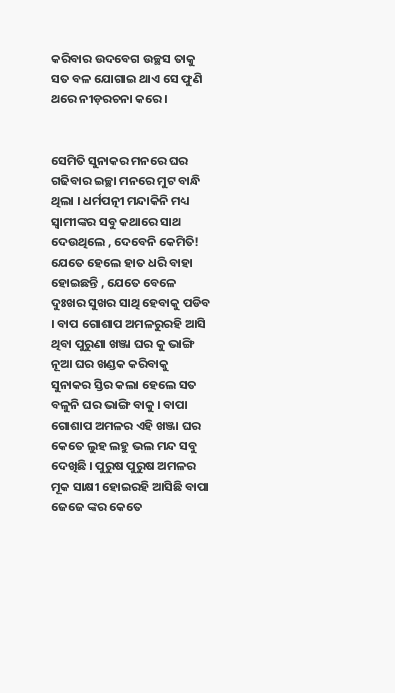କରିବାର ଉଦବେଗ ଉଚ୍ଛସ ତାକୁ ସତ ବଳ ଯୋଗାଇ ଥାଏ ସେ ଫୁଣି ଥରେ ନୀଡ଼ରଚନା କରେ ।


ସେମିତି ସୁନାକର ମନରେ ଘର ଗଢିବାର ଇଚ୍ଛା ମନରେ ମୁଟ ବାନ୍ଧି ଥିଲା । ଧର୍ମପତ୍ନୀ ମନ୍ଦାକିନି ମଧ୍ୟ ସ୍ୱାମୀଙ୍କର ସବୁ କଥାରେ ସାଥ ଦେଉଥିଲେ , ଦେବେନି କେମିତି! ଯେତେ ହେଲେ ହାତ ଧରି ବାହା ହୋଇଛନ୍ତି , ଯେତେ ବେଳେ ଦୁଃଖର ସୁଖର ସାଥି ହେବାକୁ ପଡିବ । ବାପ ଗୋଶାପ ଅମଳରୁରହି ଆସି ଥିବା ପୁରୁଣା ଖଞ୍ଜା ଘର କୁ ଭାଙ୍ଗି ନୂଆ ଘର ଖଣ୍ଡକ କରିବାକୁ ସୁନାକର ସ୍ତିର କଲା ହେଲେ ସତ ବଳୁନି ଘର ଭାଙ୍ଗି ବାକୁ । ବାପା ଗୋଶାପ ଅମଳର ଏହି ଖଞ୍ଜା ଘର କେତେ ଲୁହ ଲହୁ ଭଲ ମନ୍ଦ ସବୁ ଦେଖିଛି । ପୁରୁଷ ପୁରୁଷ ଅମଳର ମୂକ ସାକ୍ଷୀ ହୋଇରହି ଆସିଛି ବାପା ଜେଜେ ଙ୍କର କେତେ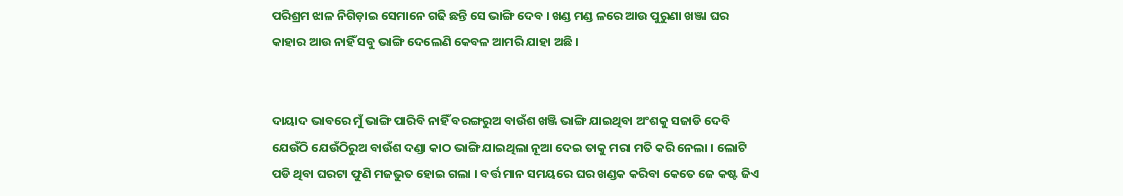ପରିଶ୍ରମ ଝାଳ ନିଗିଡ଼ାଇ ସେମାନେ ଗଢି ଛନ୍ତି ସେ ଭାଙ୍ଗି ଦେବ । ଖଣ୍ଡ ମଣ୍ଡ ଳରେ ଆଉ ପୁରୁଣା ଖଞ୍ଜା ଘର କାହାର ଆଉ ନାହିଁ ସବୁ ଭାଙ୍ଗି ଦେଲେଣି କେବଳ ଆମରି ଯାହା ଅଛି ।


ଦାୟାଦ ଭାବରେ ମୁଁ ଭାଙ୍ଗି ପାରିବି ନାହିଁ ବରଙ୍ଗରୁଅ ବାଉଁଶ ଖଞ୍ଜି ଭାଙ୍ଗି ଯାଇଥିବା ଅଂଶକୁ ସଜାଡି ଦେବି ଯେଉଁଠି ଯେଉଁଠିରୁଅ ବାଉଁଶ ଦଣ୍ଡା କାଠ ଭାଙ୍ଗି ଯାଇଥିଲା ନୂଆ ଦେଇ ତାକୁ ମରା ମତି କରି ନେଲା । ଲୋଟି ପଡି ଥିବା ଘରଟା ଫୁଣି ମଜଭୁତ ହୋଇ ଗଲା । ବର୍ତ୍ତ ମାନ ସମୟରେ ଘର ଖଣ୍ଡକ କରିବା କେତେ ଜେ କଷ୍ଟ ଜିଏ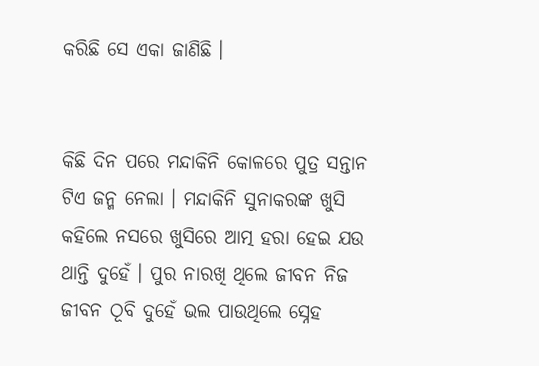କରିଛି ସେ ଏକା ଜାଣିଛି ।


କିଛି ଦିନ ପରେ ମନ୍ଦାକିନି କୋଳରେ ପୁତ୍ର ସନ୍ତାନ ଟିଏ ଜନ୍ମ ନେଲା । ମନ୍ଦାକିନି ସୁନାକରଙ୍କ ଖୁସି କହିଲେ ନସରେ ଖୁସିରେ ଆତ୍ମ ହରା ହେଇ ଯଉ ଥାନ୍ତି ଦୁହେଁ । ପୁର ନାରଖି ଥିଲେ ଜୀବନ ନିଜ ଜୀବନ ଠୂବି ଦୁହେଁ ଭଲ ପାଉଥିଲେ ସ୍ନେହ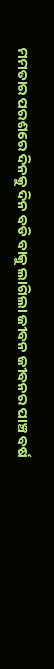ମମତାର ପରଶରେ ଦିନକୁ ଦିନ ବଡି ବାକୁ ଲାଗିଲା ଜୀବନ ଜୀବନର ପାଞ୍ଚ ବର୍ଷ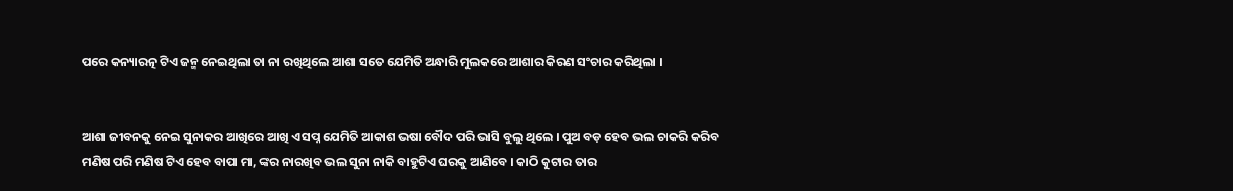ପରେ କନ୍ୟାରତ୍ନ ଟିଏ ଜନ୍ମ ନେଇଥିଲା ତା ନା ରଖିଥିଲେ ଆଶା ସତେ ଯେମିତି ଅନ୍ଧାରି ମୁଲକରେ ଆଶାର କିରଣ ସଂଚାର କରିଥିଲା ।


ଆଶା ଜୀବନକୁ ନେଇ ସୁନାକର ଆଖିରେ ଆଖି ଏ ସପ୍ନ ଯେମିତି ଆକାଶ ଭଷା ବୌଦ ପରି ଭାସି ବୁଲୁ ଥିଲେ । ପୁଅ ବଡ଼ ହେବ ଭଲ ଚାକରି କରିବ ମଣିଷ ପରି ମଣିଷ ଟିଏ ହେବ ବାପା ମା, ଙ୍କର ନାରଖିବ ଭଲ ସୁନା ନାକି ବାହୁଟିଏ ଘରକୁ ଆଣିବେ । କାଠି କୁଟାର ତାର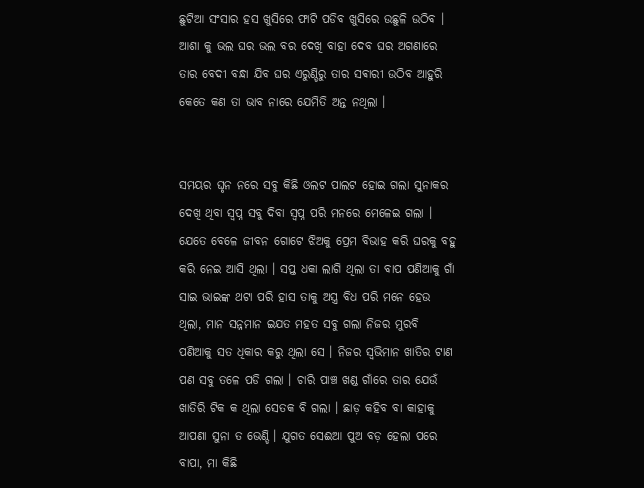ଛୁଟିଆ ସଂସାର ହସ ଖୁସିରେ ଫାଟି ପଡିବ ଖୁସିରେ ଉଛୁଳି ଉଠିବ । ଆଶା କୁ ଭଲ ଘର ଭଲ ବର ଦେଖି ବାହା ଦେବ ଘର ଅଗଣାରେ ତାର ବେଦୀ ବନ୍ଧା ଯିବ ଘର ଏରୁଣ୍ଡିରୁ ତାର ସଵାରୀ ଉଠିବ ଆହୁରି କେତେ କଣ ତା ଭାବ ନାରେ ଯେମିତି ଅନ୍ତ ନଥିଲା ।


ସମୟର ଘୃନ ନରେ ସବୁ କିଛି ଓଲଟ ପାଲଟ ହୋଇ ଗଲା ସୁନାକର ଦେଖି ଥିବା ସ୍ୱପ୍ନ ସବୁ ଦିବା ସ୍ୱପ୍ନ ପରି ମନରେ ମେଳେଇ ଗଲା । ଯେତେ ବେଳେ ଜୀବନ ଗୋଟେ ଝିଅକୁ ପ୍ରେମ ବିଭାହ କରି ଘରକୁ ବହୁ କରି ନେଇ ଆସି ଥିଲା । ସପ୍ତ ଧକା ଲାଗି ଥିଲା ତା ବାପ ପଣିଆକୁ ଗାଁ ସାଇ ଭାଇଙ୍କ ଥଟା ପରି ହାସ ତାକୁ ଅସ୍ତ୍ର ବିଧ ପରି ମନେ ହେଉ ଥିଲା, ମାନ ସନ୍ନମାନ ଇଯତ ମହତ ସବୁ ଗଲା ନିଜର ମୁରବି ପଣିଆକୁ ସତ ଧିକାର କରୁ ଥିଲା ସେ । ନିଜର ସ୍ଵଭିମାନ ଖାତିର ଟାଣ ପଣ ସବୁ ତଳେ ପଡି ଗଲା । ଚାରି ପାଞ୍ଚ ଖଣ୍ଡ ଗାଁରେ ତାର ଯେଉଁ ଖାତିରି ଟିକ କ ଥିଲା ସେତକ ବି ଗଲା । ଛାଡ଼ କହିବ ବା କାହାକୁ ଆପଣା ସୁନା ତ ଭେଣ୍ଡି । ଯୁଗତ ସେଈଆ ପୁଅ ବଡ଼ ହେଲା ପରେ ବାପା, ମା କିଛି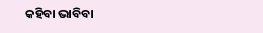କହିବା ଭାବିବା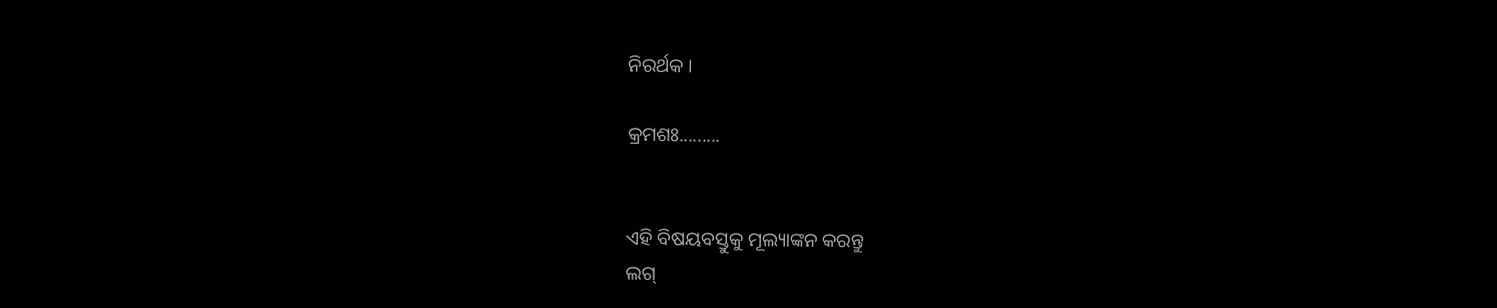ନିରର୍ଥକ ।

କ୍ରମଶଃ.........


ଏହି ବିଷୟବସ୍ତୁକୁ ମୂଲ୍ୟାଙ୍କନ କରନ୍ତୁ
ଲଗ୍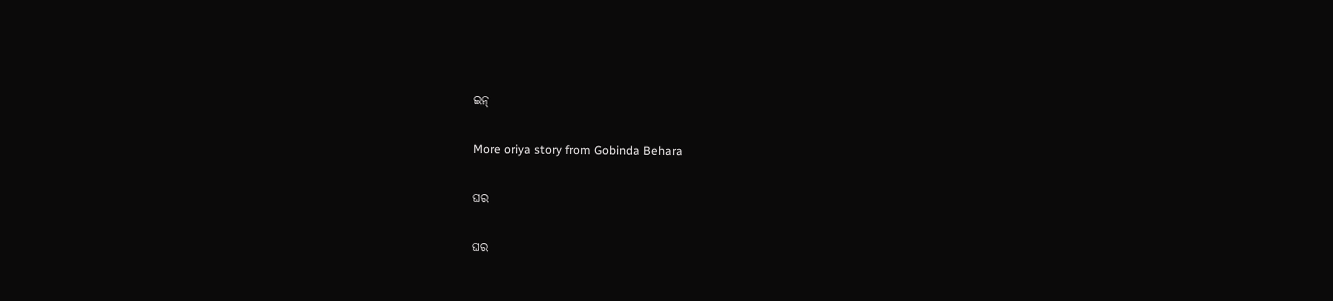ଇନ୍

More oriya story from Gobinda Behara

ଘର

ଘର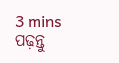3 mins ପଢ଼ନ୍ତୁ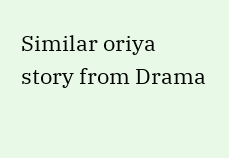Similar oriya story from Drama